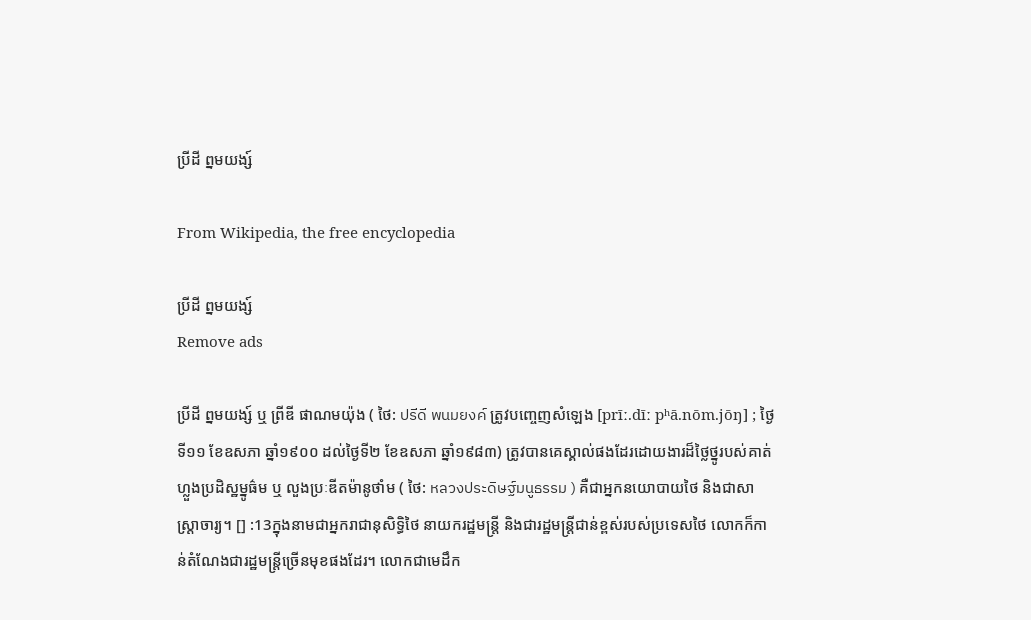ប្រីដី ព្នមយង្ស៍

From Wikipedia, the free encyclopedia

ប្រីដី ព្នមយង្ស៍
Remove ads

ប្រីដី ព្នមយង្ស៍ ឬ ព្រីឌី ផាណមយ៉ុង ( ថៃ: ปรีดี พนมยงค์ ត្រូវបញ្ចេញសំឡេង [prīː.dīː pʰā.nōm.jōŋ] ; ថ្ងៃទី១១ ខែឧសភា ឆ្នាំ១៩០០ ដល់ថ្ងៃទី២ ខែឧសភា ឆ្នាំ១៩៨៣) ត្រូវបានគេស្គាល់ផងដែរដោយងារដ៏ថ្លៃថ្នូរបស់គាត់ ហ្លួងប្រដិស្ឋម្នូធ៌ម ឬ លួងប្រៈឌីតម៉ានូថាំម ( ថៃ: หลวงประดิษฐ์มนูธรรม ) គឺជាអ្នកនយោបាយថៃ និងជាសាស្រ្តាចារ្យ។ [] :13ក្នុងនាមជាអ្នករាជានុសិទ្ធិថៃ នាយករដ្ឋមន្ត្រី និងជារដ្ឋមន្ត្រីជាន់ខ្ពស់របស់ប្រទេសថៃ លោកក៏កាន់តំណែងជារដ្ឋមន្ត្រីច្រើនមុខផងដែរ។ លោកជាមេដឹក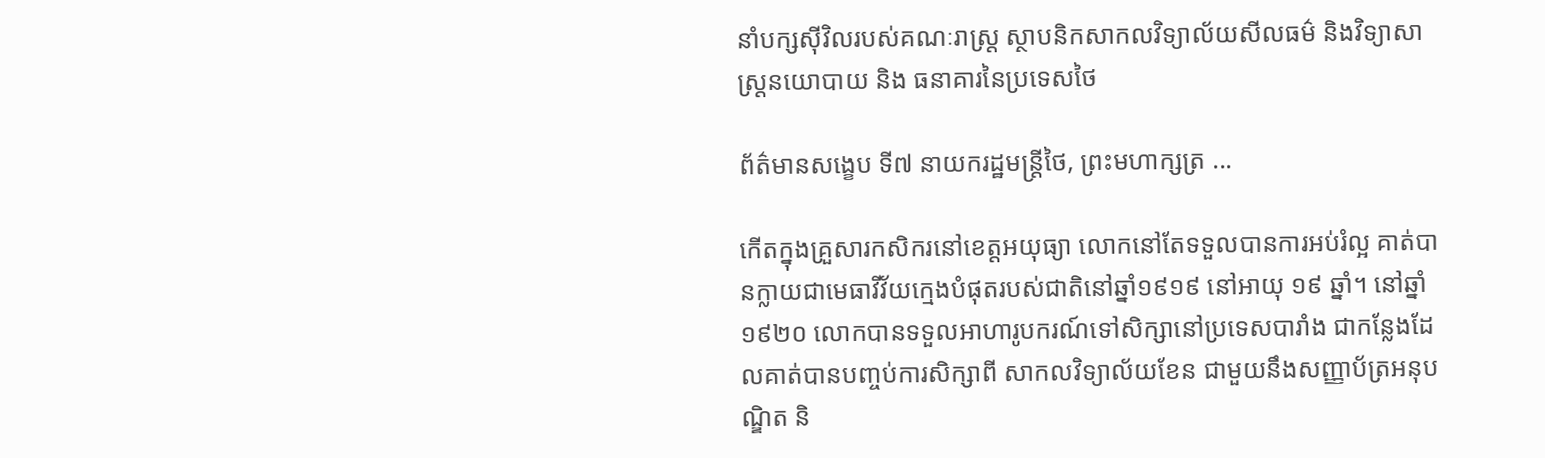នាំបក្សស៊ីវិលរបស់គណៈរាស្ត្រ ស្ថាបនិកសាកលវិទ្យាល័យសីលធម៌ និងវិទ្យាសាស្ត្រនយោបាយ និង ធនាគារនៃប្រទេសថៃ

ព័ត៌មានសង្ខេប ទី៧ នាយករដ្ឋមន្ត្រីថៃ, ព្រះមហាក្សត្រ ...

កើតក្នុងគ្រួសារកសិករនៅខេត្តអយុធ្យា លោកនៅតែទទួលបានការអប់រំល្អ គាត់បានក្លាយជាមេធាវីវ័យក្មេងបំផុតរបស់ជាតិនៅឆ្នាំ១៩១៩ នៅអាយុ ១៩ ឆ្នាំ។ នៅឆ្នាំ១៩២០ លោកបានទទួលអាហារូបករណ៍ទៅសិក្សានៅប្រទេសបារាំង ជាកន្លែងដែលគាត់បានបញ្ចប់ការសិក្សាពី សាកលវិទ្យាល័យខែន ជាមួយនឹងសញ្ញាប័ត្រអនុបណ្ឌិត និ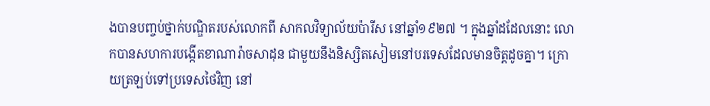ងបានបញ្ចប់ថ្នាក់បណ្ឌិតរបស់លោកពី សាកលវិទ្យាល័យប៉ារីស នៅឆ្នាំ១៩២៧ ។ ក្នុងឆ្នាំដដែលនោះ លោកបានសហការបង្កើតខាណារ៉ាចសាដុន ជាមួយនឹងនិស្សិតសៀមនៅបរទេសដែលមានចិត្តដូចគ្នា។ ក្រោយត្រឡប់ទៅប្រទេសថៃវិញ នៅ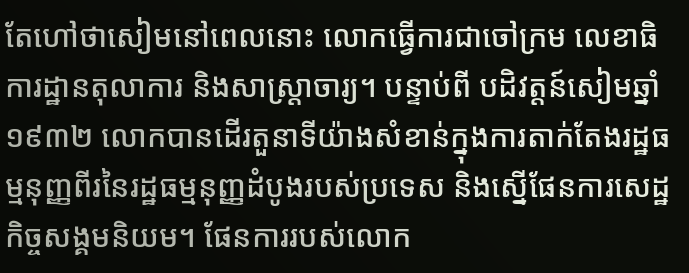តែហៅថាសៀមនៅពេលនោះ លោកធ្វើការជាចៅក្រម លេខាធិការដ្ឋានតុលាការ និងសាស្ត្រាចារ្យ។ បន្ទាប់ពី បដិវត្តន៍សៀមឆ្នាំ១៩៣២ លោកបានដើរតួនាទីយ៉ាងសំខាន់ក្នុងការតាក់តែងរដ្ឋធម្មនុញ្ញពីរនៃរដ្ឋធម្មនុញ្ញដំបូងរបស់ប្រទេស និងស្នើផែនការសេដ្ឋកិច្ចសង្គមនិយម។ ផែនការរបស់លោក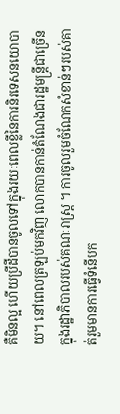គឺមិនល្អ ហើយប្រីដីបានចូលទៅក្នុងរយៈពេលខ្លីនៃការនិរទេសនយោបាយ។ នៅពេលត្រឡប់មកវិញ លោកបានកាន់តំណែងជារដ្ឋមន្ត្រីជាច្រើនក្នុងរដ្ឋាភិបាលរបស់គណៈរាស្រ្ត ។ ការចូលរួមចំណែកសំខាន់ៗរបស់គាត់រួមមានការធ្វើទំនើបក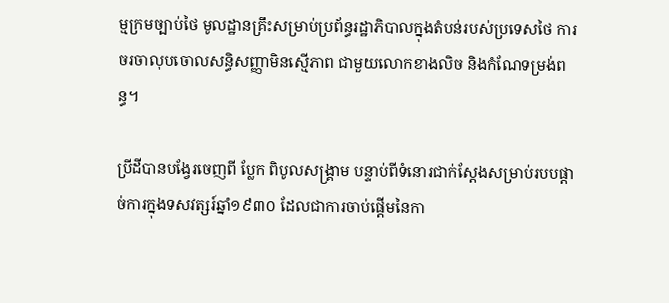ម្មក្រមច្បាប់ថៃ មូលដ្ឋានគ្រឹះសម្រាប់ប្រព័ន្ធរដ្ឋាភិបាលក្នុងតំបន់របស់ប្រទេសថៃ ការចរចាលុបចោលសន្ធិសញ្ញាមិនស្មើភាព ជាមួយលោកខាងលិច និងកំណែទម្រង់ពន្ធ។

ប្រីដីបានបង្វែរចេញពី ប្លែក ពិបូលសង្គ្រាម បន្ទាប់ពីទំនោរជាក់ស្តែងសម្រាប់របបផ្តាច់ការក្នុងទសវត្សរ៍ឆ្នាំ១៩៣០ ដែលជាការចាប់ផ្ដើមនៃកា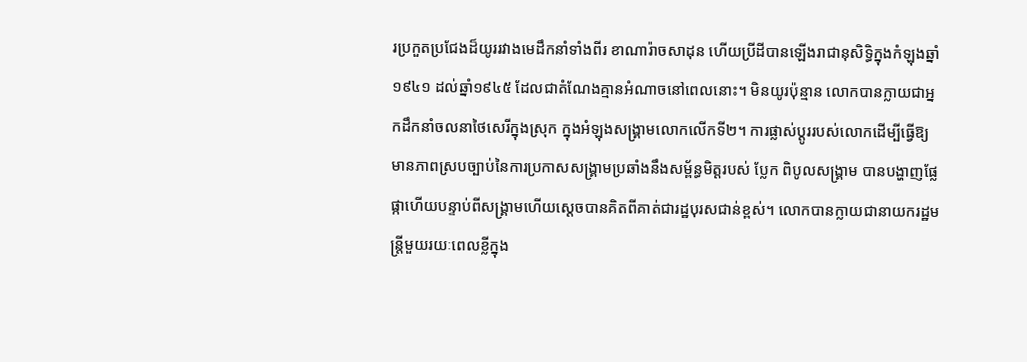រប្រកួតប្រជែងដ៏យូររវាងមេដឹកនាំទាំងពីរ ខាណារ៉ាចសាដុន ហើយប្រីដីបានឡើងរាជានុសិទ្ធិក្នុងកំឡុងឆ្នាំ១៩៤១ ដល់ឆ្នាំ១៩៤៥ ដែលជាតំណែងគ្មានអំណាចនៅពេលនោះ។ មិនយូរប៉ុន្មាន លោកបានក្លាយជាអ្នកដឹកនាំចលនាថៃសេរីក្នុងស្រុក ក្នុងអំឡុងសង្គ្រាមលោកលើកទី២។ ការផ្លាស់ប្តូររបស់លោកដើម្បីធ្វើឱ្យមានភាពស្របច្បាប់នៃការប្រកាសសង្រ្គាមប្រឆាំងនឹងសម្ព័ន្ធមិត្តរបស់ ប្លែក ពិបូលសង្គ្រាម បានបង្ហាញផ្លែផ្កាហើយបន្ទាប់ពីសង្រ្គាមហើយស្តេចបានគិតពីគាត់ជារដ្ឋបុរសជាន់ខ្ពស់។ លោកបានក្លាយជានាយករដ្ឋមន្ត្រីមួយរយៈពេលខ្លីក្នុង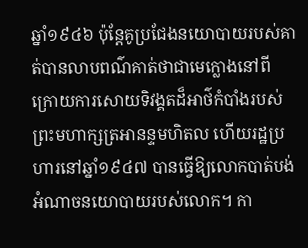ឆ្នាំ១៩៤៦ ប៉ុន្តែគូប្រជែងនយោបាយរបស់គាត់បានលាបពណ៌គាត់ថាជាមេក្លោងនៅពីក្រោយការសោយទិវង្គតដ៏អាថ៌កំបាំងរបស់ព្រះមហាក្សត្រអានន្ទមហិតល ហើយរដ្ឋប្រហារនៅឆ្នាំ១៩៤៧ បានធ្វើឱ្យលោកបាត់បង់អំណាចនយោបាយរបស់លោក។ កា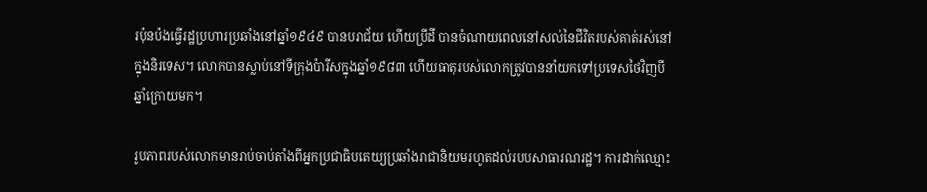រប៉ុនប៉ងធ្វើរដ្ឋប្រហារប្រឆាំងនៅឆ្នាំ១៩៤៩ បានបរាជ័យ ហើយប្រីដី បានចំណាយពេលនៅសល់នៃជីវិតរបស់គាត់រស់នៅក្នុងនិរទេស។ លោកបានស្លាប់នៅទីក្រុងប៉ារីសក្នុងឆ្នាំ១៩៨៣ ហើយធាតុរបស់លោកត្រូវបាននាំយកទៅប្រទេសថៃវិញបីឆ្នាំក្រោយមក។

រូបភាពរបស់លោកមានរាប់ចាប់តាំងពីអ្នកប្រជាធិបតេយ្យប្រឆាំងរាជានិយមរហូតដល់របបសាធារណរដ្ឋ។ ការដាក់ឈ្មោះ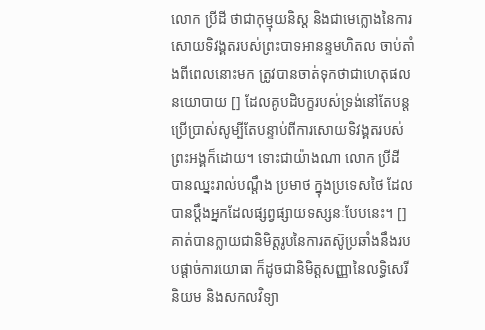លោក ប្រីដី ថាជាកុម្មុយនិស្ត និងជាមេក្លោងនៃការសោយទិវង្គតរបស់ព្រះបាទអានន្ទមហិតល ចាប់តាំងពីពេលនោះមក ត្រូវបានចាត់ទុកថាជាហេតុផលនយោបាយ [] ដែលគូបដិបក្ខរបស់ទ្រង់នៅតែបន្តប្រើប្រាស់សូម្បីតែបន្ទាប់ពីការសោយទិវង្គតរបស់ព្រះអង្គក៏ដោយ។ ទោះជាយ៉ាងណា លោក ប្រីដី បានឈ្នះរាល់បណ្តឹង ប្រមាថ ក្នុងប្រទេសថៃ ដែលបានប្តឹងអ្នកដែលផ្សព្វផ្សាយទស្សនៈបែបនេះ។ [] គាត់បានក្លាយជានិមិត្តរូបនៃការតស៊ូប្រឆាំងនឹងរបបផ្តាច់ការយោធា ក៏ដូចជានិមិត្តសញ្ញានៃលទ្ធិសេរីនិយម និងសកលវិទ្យា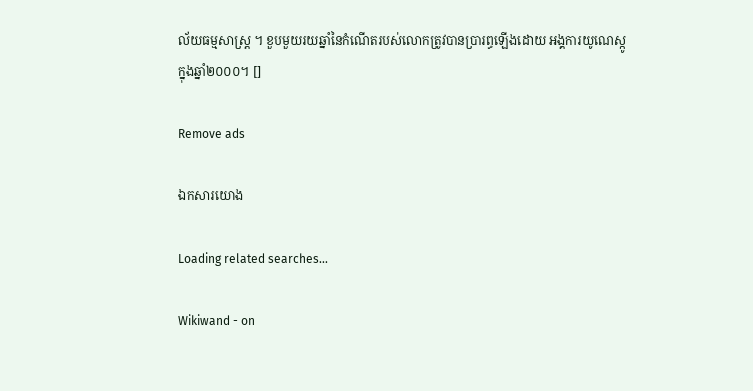ល័យធម្មសាស្ត្រ ។ ខួបមួយរយឆ្នាំនៃកំណើតរបស់លោកត្រូវបានប្រារព្ធឡើងដោយ អង្គការយូណេស្កូ ក្នុងឆ្នាំ២០០០។ []

Remove ads

ឯកសារយោង

Loading related searches...

Wikiwand - on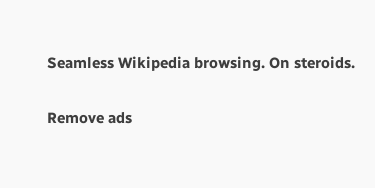Seamless Wikipedia browsing. On steroids.

Remove ads